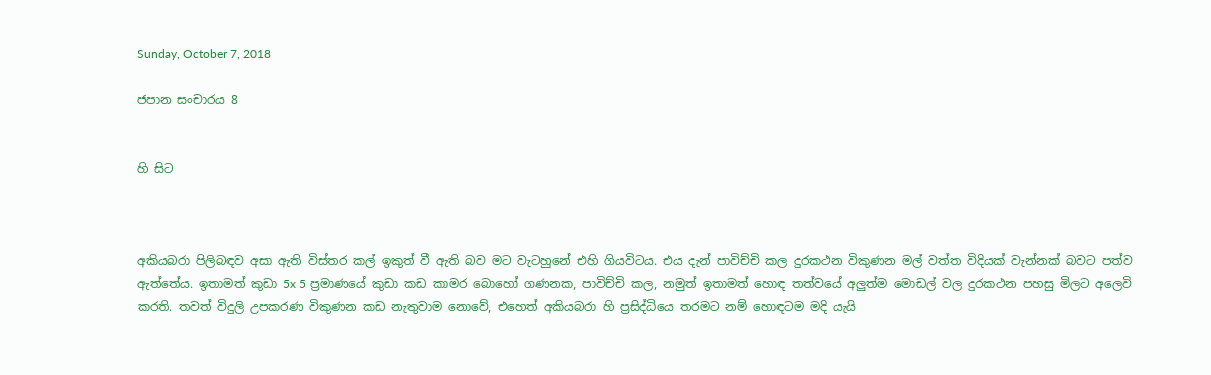Sunday, October 7, 2018

ජපාන සංචාරය 8


හි සිට



අකියබරා පිලිබඳව අසා ඇති විස්තර කල් ඉකුත් වී ඇති බව මට වැටහුනේ එහි ගියවිටය. එය දැන් පාවිච්චි කල දුරකථන විකුණන මල් වත්ත විදියක් වැන්නක් බවට පත්ව ඇත්තේය. ඉතාමත් කුඩා 5x 5 ප්‍රමාණයේ කුඩා කඩ කාමර බොහෝ ගණනක, පාවිච්චි කල, නමුත් ඉතාමත් හොඳ තත්වයේ අලුත්ම මොඩල් වල දුරකථන පහසු මිලට අලෙවි කරති. තවත් විදුලි උපකරණ විකුණන කඩ නැතුවාම නොවේ, එහෙත් අකියබරා හි ප්‍රසිද්ධියෙ තරමට නම් හොඳටම මදි යැයි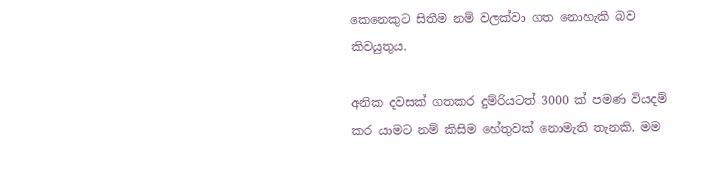කෙනෙකුට සිතීම නම් වලක්වා ගත නොහැකි බව කිවයුතුය.

අනික දවසක් ගතකර දුම්රියටත් 3000 ක් පමණ වියදම් කර යාමට නම් කිසිම හේතුවක් නොමැති තැනකි. මම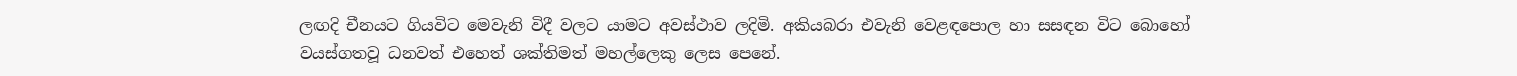ලඟදි චීනයට ගියවිට මෙවැනි විදී වලට යාමට අවස්ථාව ලදිමි. අකියබරා එවැනි වෙළඳපොල හා සසඳන විට බොහෝ වයස්ගතවූ ධනවත් එහෙත් ශක්තිමත් මහල්ලෙකු ලෙස පෙනේ.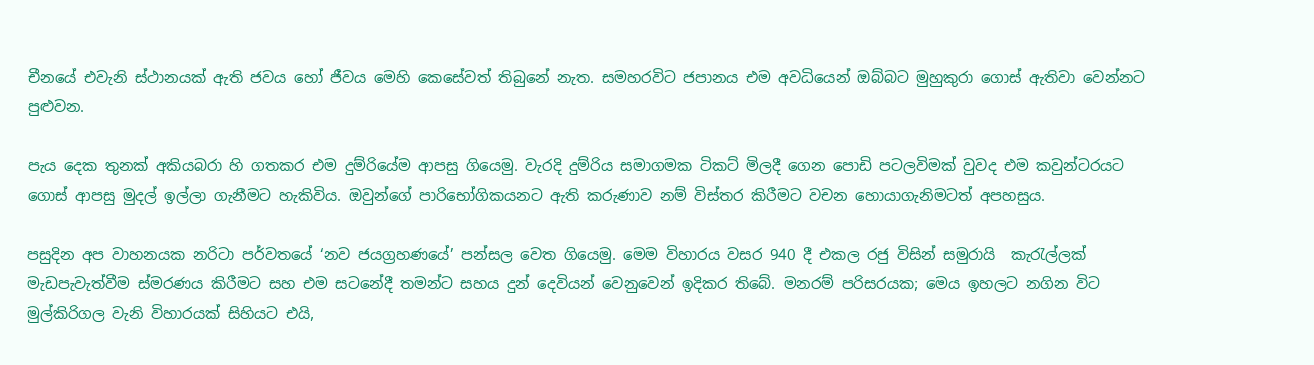චීනයේ එවැනි ස්ථානයක් ඇති ජවය හෝ ජීවය මෙහි කෙසේවත් තිබුනේ නැත. සමහරවිට ජපානය එම අවධියෙන් ඔබ්බට මුහුකුරා ගොස් ඇතිවා වෙන්නට පුළුවන.

පැය දෙක තුනක් අකියබරා හි ගතකර එම දුම්රියේම ආපසු ගියෙමු. වැරදි දුම්රිය සමාගමක ටිකට් මිලදී ගෙන පොඩි පටලවිමක් වුවද එම කවුන්ටරයට ගොස් ආපසු මුදල් ඉල්ලා ගැනීමට හැකිවිය. ඔවුන්ගේ පාරිභෝගිකයනට ඇති කරුණාව නම් විස්තර කිරීමට වචන හොයාගැනිමටත් අපහසුය.

පසුදින අප වාහනයක නරිටා පර්වතයේ ‘නව ජයග්‍රහණයේ’ පන්සල වෙත ගියෙමු. මෙම විහාරය වසර 940 දී එකල රජු විසින් සමුරායි  කැරැල්ලක් මැඩපැවැත්වීම ස්මරණය කිරීමට සහ එම සටනේදී තමන්ට සහය දුන් දෙවියන් වෙනුවෙන් ඉදිකර තිබේ. මනරම් පරිසරයක; මෙය ඉහලට නගින විට මුල්කිරිගල වැනි විහාරයක් සිහියට එයි,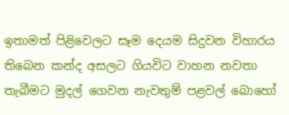ඉතාමත් පිළිවෙලට සෑම දෙයම සිදුවන විහාරය තිබෙන කන්ද අසලට ගියවිට වාහන නවතා තැබීමට මුදල් ගෙවන නැවතුම් පළවල් බොහෝ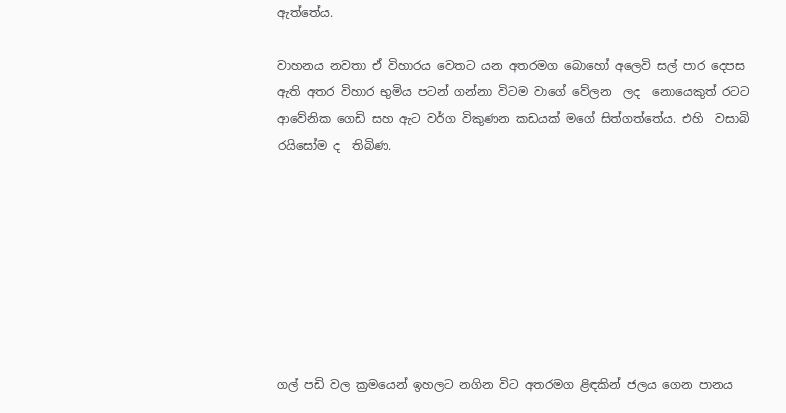ඇත්තේය.

වාහනය නවතා ඒ විහාරය වෙතට යන අතරමග බොහෝ අලෙවි සල් පාර දෙපස ඇති අතර විහාර භුමිය පටන් ගන්නා විටම වාගේ වේලන  ලද  නොයෙකුත් රටට ආවේනික ගෙඩි සහ ඇට වර්ග විකුණන කඩයක් මගේ සිත්ගත්තේය. එහි  වසාබි රයිසෝම ද  තිබිණ.








ගල් පඩි වල ක්‍රමයෙන් ඉහලට නගින විට අතරමග ළිඳකින් ජලය ගෙන පානය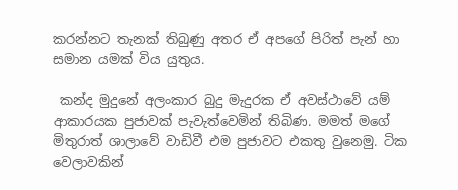කරන්නට තැනක් තිබුණු අතර ඒ අපගේ පිරිත් පැන් හා සමාන යමක් විය යුතුය.

 කන්ද මුදුනේ අලංකාර බුදු මැදුරක ඒ අවස්ථාවේ යම් ආකාරයක පුජාවක් පැවැත්වෙමින් තිබිණ. මමත් මගේ මිතුරාත් ශාලාවේ වාඩිවී එම පුජාවට එකතු වුනෙමු. ටික වෙලාවකින්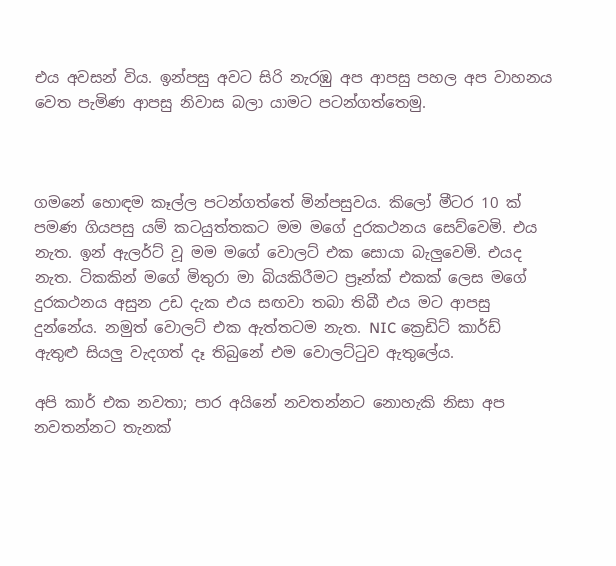එය අවසන් විය. ඉන්පසු අවට සිරි නැරඹු අප ආපසු පහල අප වාහනය වෙත පැමිණ ආපසු නිවාස බලා යාමට පටන්ගත්තෙමු.



ගමනේ හොඳම කෑල්ල පටන්ගත්තේ මින්පසුවය. කිලෝ මීටර 10 ක් පමණ ගියපසු යම් කටයුත්තකට මම මගේ දුරකථනය සෙව්වෙමි. එය නැත. ඉන් ඇලර්ට් වූ මම මගේ වොලට් එක සොයා බැලුවෙමි. එයද නැත. ටිකකින් මගේ මිතුරා මා බියකිරීමට ප්‍රෑන්ක් එකක් ලෙස මගේ දුරකථනය අසුන උඩ දැක එය සඟවා තබා තිබී එය මට ආපසු දුන්නේය. නමුත් වොලට් එක ඇත්තටම නැත. NIC ක්‍රෙඩිට් කාර්ඩ් ඇතුළු සියලු වැදගත් දෑ තිබුනේ එම වොලට්ටුව ඇතුලේය.

අපි කාර් එක නවතා; පාර අයිනේ නවතන්නට නොහැකි නිසා අප නවතන්නට තැනක්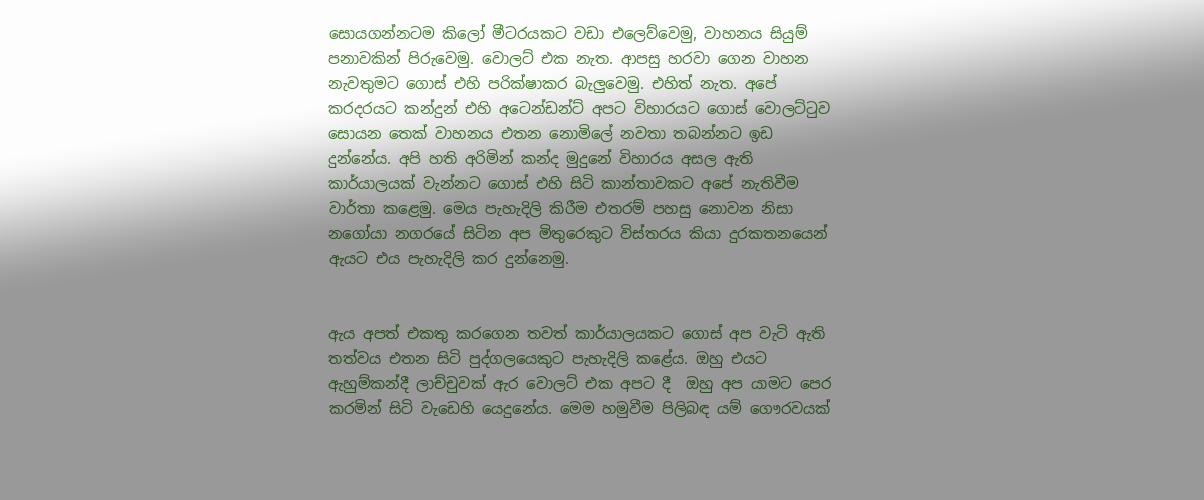සොයගන්නටම කිලෝ මීටරයකට වඩා එලෙව්වෙමු, වාහනය සියුම් පනාවකින් පිරුවෙමු. වොලට් එක නැත. ආපසු හරවා ගෙන වාහන නැවතුමට ගොස් එහි පරික්ෂාකර බැලුවෙමු. එහිත් නැත. අපේ කරදරයට කන්දුන් එහි අටෙන්ඩන්ට් අපට විහාරයට ගොස් වොලට්ටුව සොයන තෙක් වාහනය එතන නොමිලේ නවතා තබන්නට ඉඩ දුන්නේය. අපි හති අරිමින් කන්ද මුදුනේ විහාරය අසල ඇති කාර්යාලයක් වැන්නට ගොස් එහි සිටි කාන්තාවකට අපේ නැතිවීම වාර්තා කළෙමු. මෙය පැහැදිලි කිරීම එතරම් පහසු නොවන නිසා නගෝයා නගරයේ සිටින අප මිතුරෙකුට විස්තරය කියා දුරකතනයෙන් ඇයට එය පැහැදිලි කර දුන්නෙමු.


ඇය අපත් එකතු කරගෙන තවත් කාර්යාලයකට ගොස් අප වැටි ඇති තත්වය එතන සිටි පුද්ගලයෙකුට පැහැදිලි කළේය. ඔහු එයට ඇහුම්කන්දී ලාච්චුවක් ඇර වොලට් එක අපට දී  ඔහු අප යාමට පෙර කරමින් සිටි වැඩෙහි යෙදුනේය. මෙම හමුවීම පිලිබඳ යම් ගෞරවයක්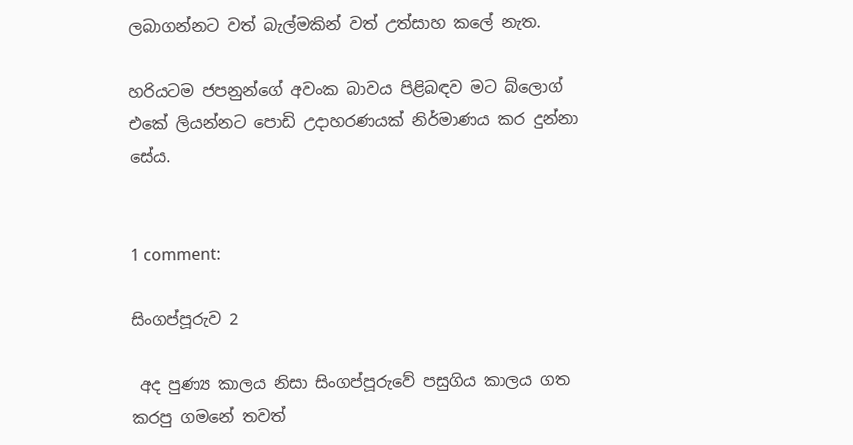ලබාගන්නට වත් බැල්මකින් වත් උත්සාහ කලේ නැත.

හරියටම ජපනුන්ගේ අවංක බාවය පිළිබඳව මට බ්ලොග් එකේ ලියන්නට පොඩි උදාහරණයක් නිර්මාණය කර දුන්නා සේය.


1 comment:

සිංගප්පූරුව 2

 අද පුණ්‍ය කාලය නිසා සිංගප්පූරුවේ පසුගිය කාලය ගත කරපු ගමනේ තවත්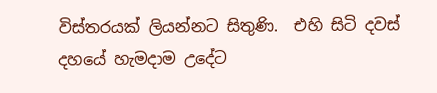විස්තරයක් ලියන්නට සිතුණි.  එහි සිටි දවස් දහයේ හැමදාම උදේට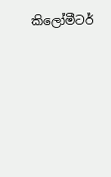කිලෝමීටර්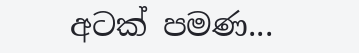අටක් පමණ...